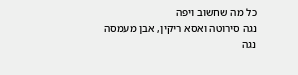כל מה שחשוב ויפה
נגה סירוטה ואסא ריקין, אבן מעמסה
נגה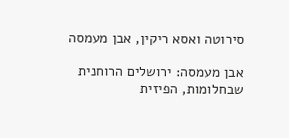סירוטה ואסא ריקין, אבן מעמסה

אבן מעמסה: ירושלים הרוחנית שבחלומות, הפיזית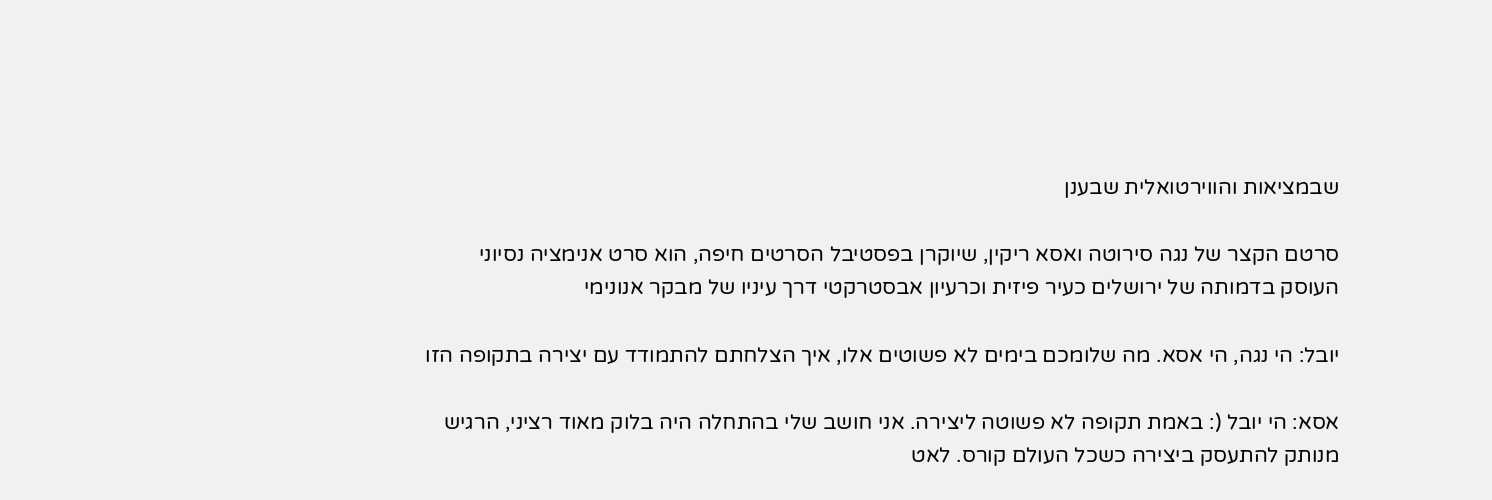שבמציאות והווירטואלית שבענן

סרטם הקצר של נגה סירוטה ואסא ריקין, שיוקרן בפסטיבל הסרטים חיפה, הוא סרט אנימציה נסיוני העוסק בדמותה של ירושלים כעיר פיזית וכרעיון אבסטרקטי דרך עיניו של מבקר אנונימי

יובל: הי נגה, הי אסא. מה שלומכם בימים לא פשוטים אלו, איך הצלחתם להתמודד עם יצירה בתקופה הזו

אסא: הי יובל (: באמת תקופה לא פשוטה ליצירה. אני חושב שלי בהתחלה היה בלוק מאוד רציני, הרגיש מנותק להתעסק ביצירה כשכל העולם קורס. לאט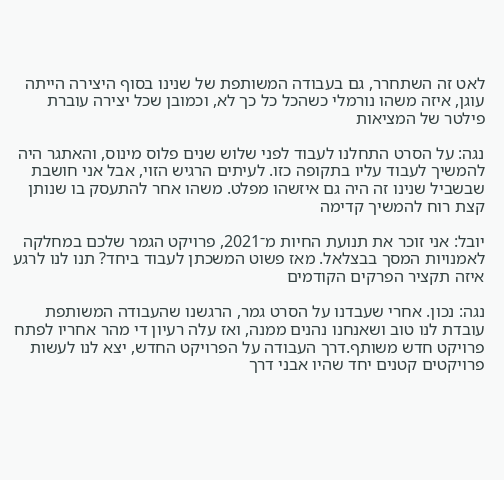לאט זה השתחרר, גם בעבודה המשותפת של שנינו בסוף היצירה הייתה עוגן, איזה משהו נורמלי כשהכל כל כך לא, וכמובן שכל יצירה עוברת פילטר של המציאות

נגה: על הסרט התחלנו לעבוד לפני שלוש שנים פלוס מינוס, והאתגר היה להמשיך לעבוד עליו בתקופה כזו. לעיתים הרגיש הזוי, אבל אני חושבת שבשביל שנינו זה היה גם איזשהו מפלט. משהו אחר להתעסק בו שנותן קצת רוח להמשיך קדימה

יובל: אני זוכר את תנועת החיות מ־2021, פרויקט הגמר שלכם במחלקה לאמנויות המסך בבצלאל. מאז פשוט המשכתן לעבוד ביחד? תנו לנו לרגע איזה תקציר הפרקים הקודמים

נגה: נכון. אחרי שעבדנו על הסרט גמר, הרגשנו שהעבודה המשותפת עובדת לנו טוב ושאנחנו נהנים ממנה, ואז עלה רעיון די מהר אחריו לפתח פרויקט חדש משותף.דרך העבודה על הפרויקט החדש, יצא לנו לעשות פרויקטים קטנים יחד שהיו אבני דרך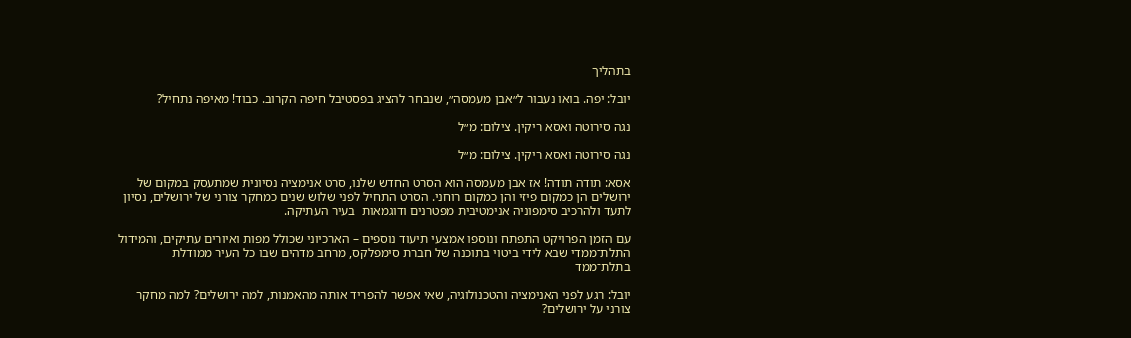בתהליך

יובל: יפה. בואו נעבור ל״אבן מעמסה״, שנבחר להציג בפסטיבל חיפה הקרוב. כבוד! מאיפה נתחיל?

נגה סירוטה ואסא ריקין. צילום: מ״ל

נגה סירוטה ואסא ריקין. צילום: מ״ל

אסא: תודה תודה! אז אבן מעמסה הוא הסרט החדש שלנו, סרט אנימציה נסיונית שמתעסק במקום של ירושלים הן כמקום פיזי והן כמקום רוחני. הסרט התחיל לפני שלוש שנים כמחקר צורני של ירושלים, נסיון לתעד ולהרכיב סימפוניה אנימטיבית מפטרנים ודוגמאות  בעיר העתיקה.

עם הזמן הפרויקט התפתח ונוספו אמצעי תיעוד נוספים – הארכיוני שכולל מפות ואיורים עתיקים, והמידול התלת־ממדי שבא לידי ביטוי בתוכנה של חברת סימפלקס, מרחב מדהים שבו כל העיר ממודלת בתלת־ממד

יובל: רגע לפני האנימציה והטכנולוגיה, שאי אפשר להפריד אותה מהאמנות, למה ירושלים? למה מחקר צורני על ירושלים?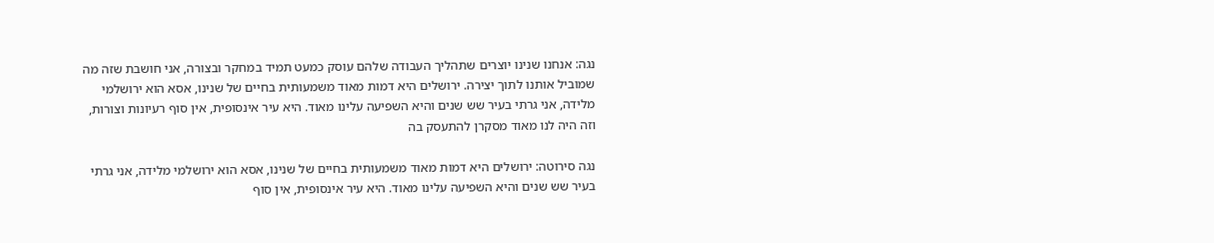נגה: אנחנו שנינו יוצרים שתהליך העבודה שלהם עוסק כמעט תמיד במחקר ובצורה, אני חושבת שזה מה שמוביל אותנו לתוך יצירה. ירושלים היא דמות מאוד משמעותית בחיים של שנינו, אסא הוא ירושלמי מלידה, אני גרתי בעיר שש שנים והיא השפיעה עלינו מאוד. היא עיר אינסופית, אין סוף רעיונות וצורות, וזה היה לנו מאוד מסקרן להתעסק בה

נגה סירוטה: ירושלים היא דמות מאוד משמעותית בחיים של שנינו, אסא הוא ירושלמי מלידה, אני גרתי בעיר שש שנים והיא השפיעה עלינו מאוד. היא עיר אינסופית, אין סוף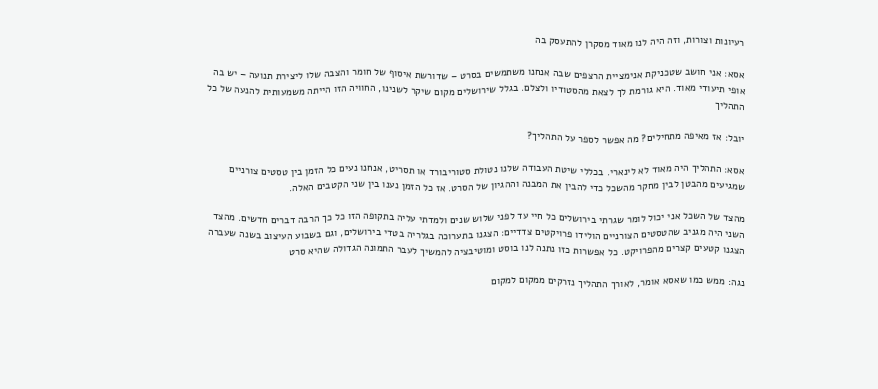רעיונות וצורות, וזה היה לנו מאוד מסקרן להתעסק בה

אסא: אני חושב שטכניקת אנימציית הרצפים שבה אנחנו משתמשים בסרט – שדורשת איסוף של חומר והצבה שלו ליצירת תנועה – יש בה אופי תיעודי מאוד. היא גורמת לך לצאת מהסטודיו ולצלם. בגלל שירושלים מקום שיקר לשנינו, החוויה הזו הייתה משמעותית להנעה של כל התהליך

יובל: אז מאיפה מתחילים? מה אפשר לספר על התהליך?

אסא: התהליך היה מאוד לא לינארי. בכללי שיטת העבודה שלנו נטולת סטוריבורד או תסריט, אנחנו נעים כל הזמן בין טסטים צורניים שמגיעים מהבטן לבין מחקר מהשכל כדי להבין את המבנה וההגיון של הסרט. אז כל הזמן נענו בין שני הקטבים האלה.

מהצד של השכל אני יכול לומר שגרתי בירושלים כל חיי עד לפני שלוש שנים ולמדתי עליה בתקופה הזו כל כך הרבה דברים חדשים. מהצד השני היה מגניב שהטסטים הצורניים הולידו פרויקטים צדדיים: הצגנו בתערוכה בגלריה בטדי בירושלים, וגם בשבוע העיצוב בשנה שעברה הצגנו קטעים קצרים מהפרויקט. כל אפשרות כזו נתנה לנו בוסט ומוטיבציה להמשיך לעבר התמונה הגדולה שהיא סרט

נגה: ממש כמו שאסא אומר, לאורך התהליך נזרקים ממקום למקום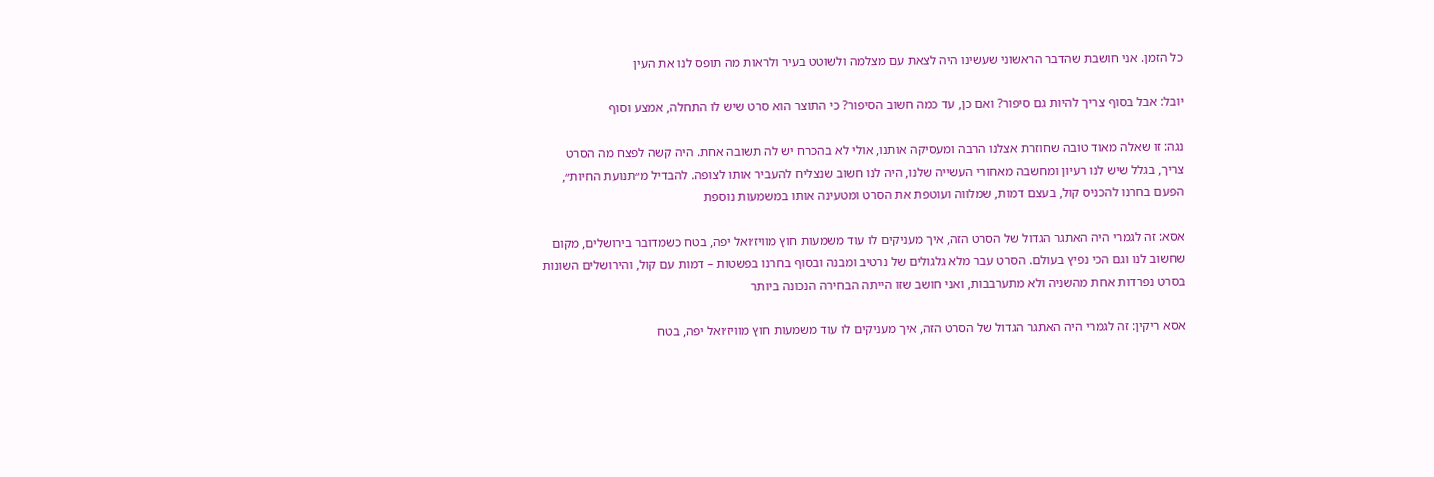כל הזמן. אני חושבת שהדבר הראשוני שעשינו היה לצאת עם מצלמה ולשוטט בעיר ולראות מה תופס לנו את העין

יובל: אבל בסוף צריך להיות גם סיפור? ואם כן, עד כמה חשוב הסיפור? כי התוצר הוא סרט שיש לו התחלה, אמצע וסוף

נגה: זו שאלה מאוד טובה שחוזרת אצלנו הרבה ומעסיקה אותנו, אולי לא בהכרח יש לה תשובה אחת. היה קשה לפצח מה הסרט צריך, בגלל שיש לנו רעיון ומחשבה מאחורי העשייה שלנו, היה לנו חשוב שנצליח להעביר אותו לצופה. להבדיל מ״תנועת החיות״, הפעם בחרנו להכניס קול, בעצם דמות, שמלווה ועוטפת את הסרט ומטעינה אותו במשמעות נוספת

אסא: זה לגמרי היה האתגר הגדול של הסרט הזה, איך מעניקים לו עוד משמעות חוץ מוויז׳ואל יפה, בטח כשמדובר בירושלים, מקום שחשוב לנו וגם הכי נפיץ בעולם. הסרט עבר מלא גלגולים של נרטיב ומבנה ובסוף בחרנו בפשטות – דמות עם קול, והירושלים השונות בסרט נפרדות אחת מהשניה ולא מתערבבות, ואני חושב שזו הייתה הבחירה הנכונה ביותר

אסא ריקין: זה לגמרי היה האתגר הגדול של הסרט הזה, איך מעניקים לו עוד משמעות חוץ מוויז׳ואל יפה, בטח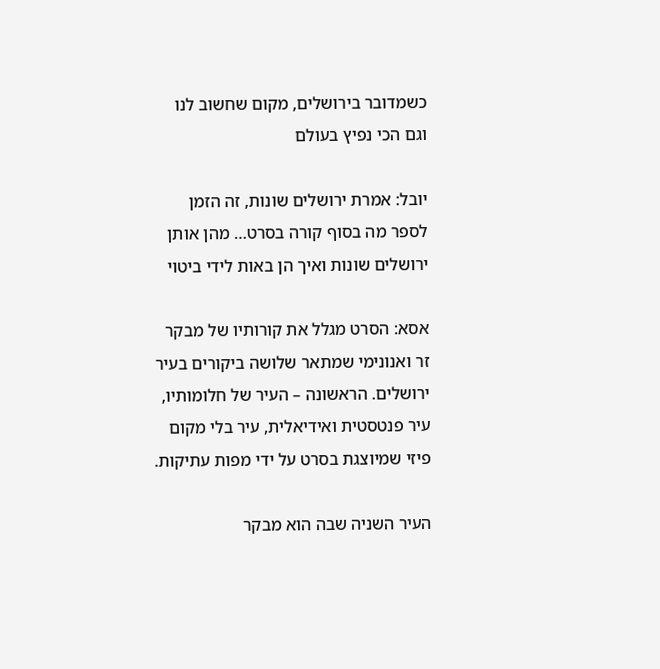כשמדובר בירושלים, מקום שחשוב לנו וגם הכי נפיץ בעולם

יובל: אמרת ירושלים שונות, זה הזמן לספר מה בסוף קורה בסרט… מהן אותן ירושלים שונות ואיך הן באות לידי ביטוי

אסא: הסרט מגלל את קורותיו של מבקר זר ואנונימי שמתאר שלושה ביקורים בעיר ירושלים. הראשונה – העיר של חלומותיו, עיר פנטסטית ואידיאלית, עיר בלי מקום פיזי שמיוצגת בסרט על ידי מפות עתיקות.

העיר השניה שבה הוא מבקר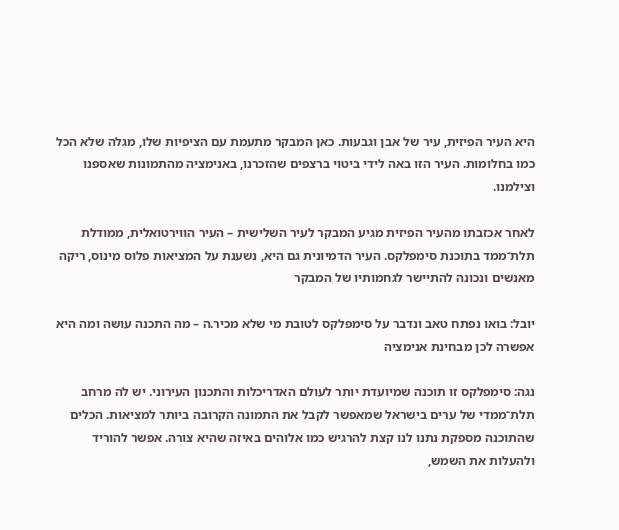היא העיר הפיזית, עיר של אבן וגבעות. כאן המבקר מתעמת עם הציפיות שלו, מגלה שלא הכל כמו בחלומות. העיר הזו באה לידי ביטוי ברצפים שהזכרנו, באנימציה מהתמונות שאספנו וצילמנו.

לאחר אכזבתו מהעיר הפיזית מגיע המבקר לעיר השלישית – העיר הווירטואלית, ממודלת תלת־ממד בתוכנת סימפלקס. העיר הדמיונית גם היא, נשענת על המציאות פלוס מינוס, ריקה מאנשים ונכונה להתיישר לגחמותיו של המבקר

יובל: בואו נפתח טאב ונדבר על סימפלקס לטובת מי שלא מכיר.ה – מה התכנה עושה ומה היא אפשרה לכן מבחינת אנימציה

נגה: סימפלקס זו תוכנה שמיועדת יותר לעולם האדריכלות והתכנון העירוני. יש לה מרחב תלת־ממדי של ערים בישראל שמאפשר לקבל את התמונה הקרובה ביותר למציאות. הכלים שהתוכנה מספקת נתנו לנו קצת להרגיש כמו אלוהים באיזה שהיא צורה. אפשר להוריד ולהעלות את השמש,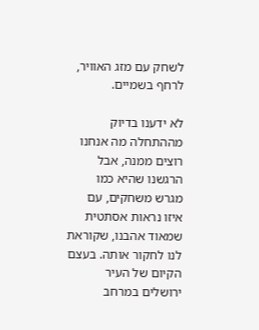לשחק עם מזג האוויר, לרחף בשמיים.

לא ידענו בדיוק מההתחלה מה אנחנו רוצים ממנה, אבל הרגשנו שהיא כמו מגרש משחקים, עם איזו נראות אסתטית שמאוד אהבנו, שקוראת לנו לחקור אותה. בעצם הקיום של העיר ירושלים במרחב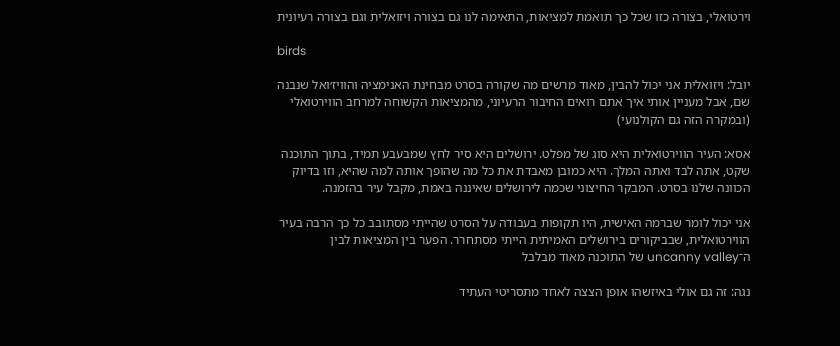וירטואלי, בצורה כזו שכל כך תואמת למציאות, התאימה לנו גם בצורה ויזואלית וגם בצורה רעיונית

birds

יובל: ויזואלית אני יכול להבין, מאוד מרשים מה שקורה בסרט מבחינת האנימציה והוויז׳ואל שנבנה שם, אבל מעניין אותי איך אתם רואים החיבור הרעיוני, מהמציאות הקשוחה למרחב הווירטואלי (ובמקרה הזה גם הקולנועי)

אסא: העיר הווירטואלית היא סוג של מפלט. ירושלים היא סיר לחץ שמבעבע תמיד, בתוך התוכנה שקט, אתה לבד ואתה המלך. היא כמובן מאבדת את כל מה שהופך אותה למה שהיא, וזו בדיוק הכוונה שלנו בסרט. המבקר החיצוני שכמה לירושלים שאיננה באמת, מקבל עיר בהזמנה.

אני יכול לומר שברמה האישית, היו תקופות בעבודה על הסרט שהייתי מסתובב כל כך הרבה בעיר הווירטואלית, שבביקורים בירושלים האמיתית הייתי מסתחרר. הפער בין המציאות לבין ה־uncanny valley של התוכנה מאוד מבלבל

נגה: זה גם אולי באיזשהו אופן הצצה לאחד מתסריטי העתיד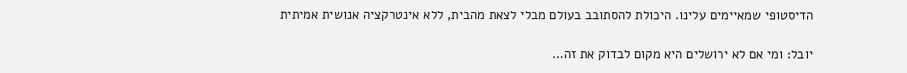הדיסטופי שמאיימים עלינו. היכולת להסתובב בעולם מבלי לצאת מהבית, ללא אינטרקציה אנושית אמיתית

יובל: ומי אם לא ירושלים היא מקום לבדוק את זה…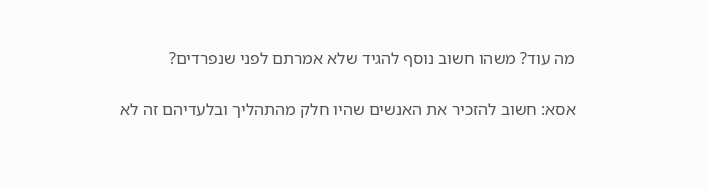מה עוד? משהו חשוב נוסף להגיד שלא אמרתם לפני שנפרדים?

אסא: חשוב להזכיר את האנשים שהיו חלק מהתהליך ובלעדיהם זה לא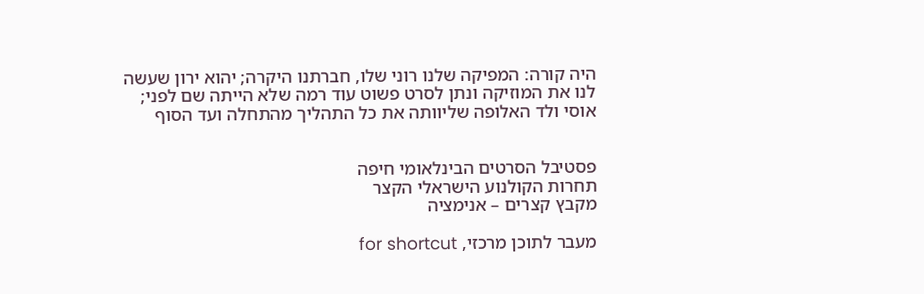היה קורה: המפיקה שלנו רוני שלו, חברתנו היקרה; יהוא ירון שעשה לנו את המוזיקה ונתן לסרט פשוט עוד רמה שלא הייתה שם לפני; אוסי ולד האלופה שליוותה את כל התהליך מהתחלה ועד הסוף


פסטיבל הסרטים הבינלאומי חיפה
תחרות הקולנוע הישראלי הקצר
מקבץ קצרים – אנימציה

מעבר לתוכן מרכזי, for shortcut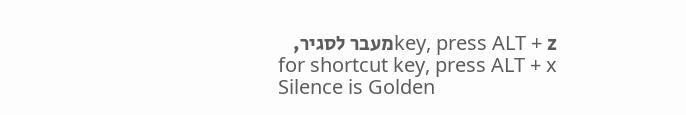key, press ALT + zמעבר לסגיר, for shortcut key, press ALT + x
Silence is Golden